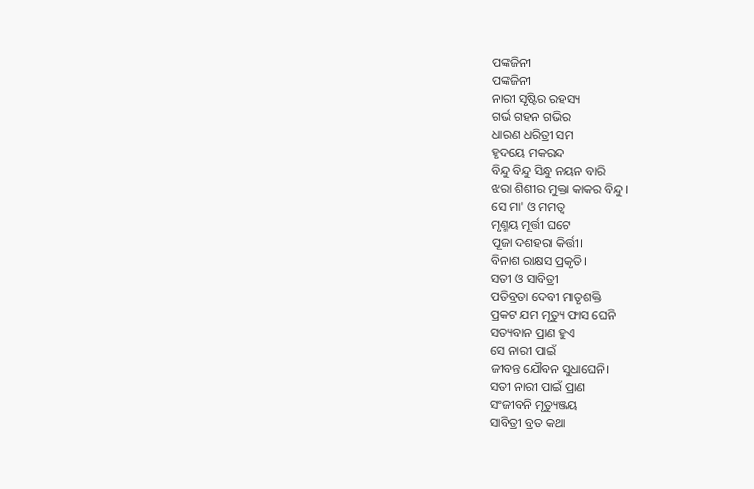ପଙ୍କଜିନୀ
ପଙ୍କଜିନୀ
ନାରୀ ସୃଷ୍ଟିର ରହସ୍ୟ
ଗର୍ଭ ଗହନ ଗଭିର
ଧାରଣ ଧରିତ୍ରୀ ସମ
ହୃଦୟେ ମକରନ୍ଦ
ବିନ୍ଦୁ ବିନ୍ଦୁ ସିନ୍ଧୁ ନୟନ ବାରି
ଝରା ଶିଶୀର ମୁକ୍ତା କାକର ବିନ୍ଦୁ।
ସେ ମା' ଓ ମମତ୍ବ
ମୃଣ୍ମୟ ମୂର୍ତ୍ତୀ ଘଟେ
ପୂଜା ଦଶହରା କିର୍ତ୍ତୀ।
ବିନାଶ ରାକ୍ଷସ ପ୍ରକୃତି।
ସତୀ ଓ ସାବିତ୍ରୀ
ପତିବ୍ରତା ଦେବୀ ମାତୃଶକ୍ତି
ପ୍ରକଟ ଯମ ମୃତ୍ୟୁ ଫାସ ଘେନି
ସତ୍ୟବାନ ପ୍ରାଣ ହୁଏ
ସେ ନାରୀ ପାଇଁ
ଜୀବନ୍ତ ଯୌବନ ସୁଧାଘେନି।
ସତୀ ନାରୀ ପାଇଁ ପ୍ରାଣ
ସଂଜୀବନି ମୃତ୍ୟୁଞ୍ଜୟ
ସାବିତ୍ରୀ ବ୍ରତ କଥା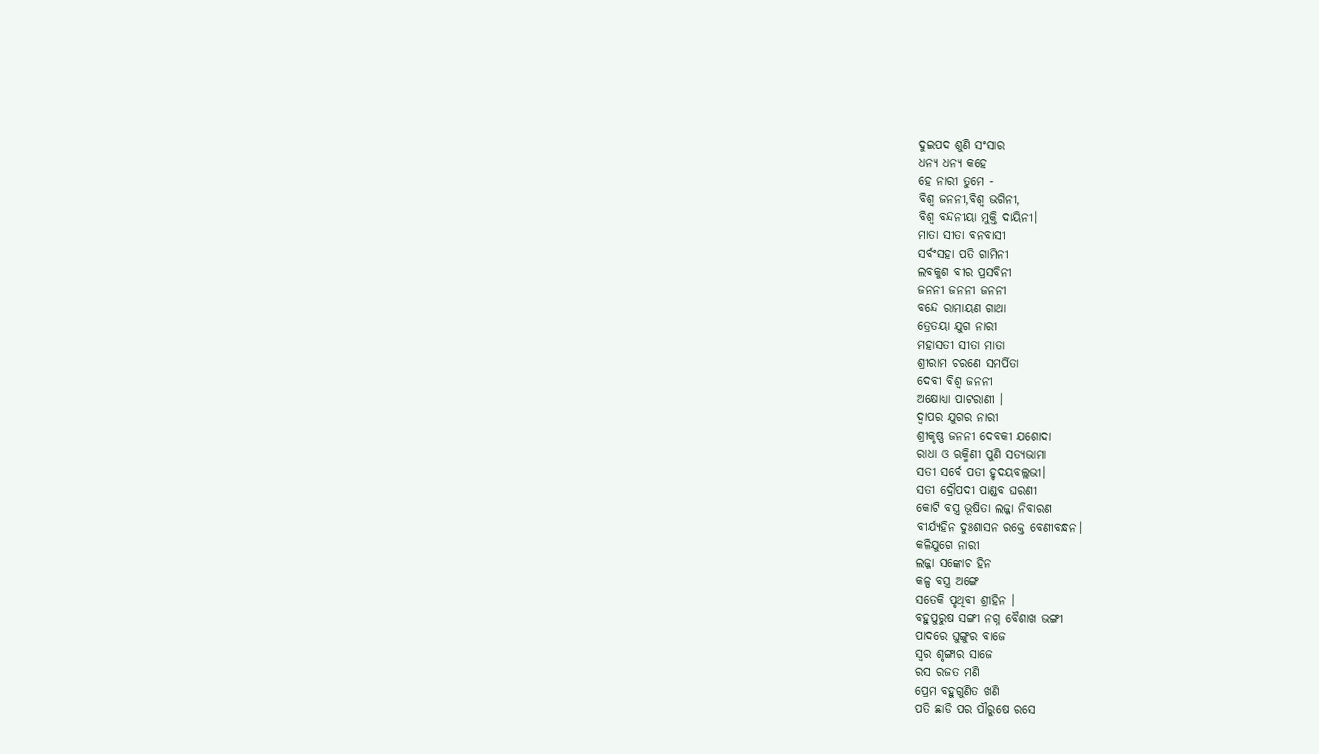ଦୁଇପଦ ଶୁଣି ସଂସାର
ଧନ୍ୟ ଧନ୍ୟ କହେ
ହେ ନାରୀ ତୁମେ -
ବିଶ୍ଵ ଜନନୀ,ବିଶ୍ୱ ଭଗିନୀ,
ବିଶ୍ବ ବନ୍ଦନୀୟା ମୁକ୍ତି ଦାୟିନୀ।
ମାତା ସୀତା ବନବାସୀ
ସର୍ବଂସହା ପତି ଗାମିନୀ
ଲବକୁଶ ବୀର ପ୍ରସବିନୀ
ଜନନୀ ଜନନୀ ଜନନୀ
ବନ୍ଦେ ରାମାୟଣ ଗାଥା
ତ୍ରେତୟା ଯୁଗ ନାରୀ
ମହାସତୀ ସୀତା ମାତା
ଶ୍ରୀରାମ ଚରଣେ ସମର୍ପିତା
ଦେବୀ ବିଶ୍ବ ଜନନୀ
ଅକ୍ଷୋଧ୍ୟା ପାଟରାଣୀ ।
ଦ୍ବାପର ଯୁଗର ନାରୀ
ଶ୍ରୀକୃଷ୍ଣ ଜନନୀ ଦେବକୀ ଯଶୋଦା
ରାଧା ଓ ଋକ୍ମିଣୀ ପୁଣି ସତ୍ୟଭାମା
ସତୀ ସର୍ବେ ପତୀ ହୃଦୟବଲ୍ଲଭୀ।
ସତୀ ଦ୍ରୌପଦୀ ପାଣ୍ଡବ ଘରଣୀ
କୋଟି ବସ୍ତ୍ର ଭୂଷିତା ଲଜ୍ଜା ନିବାରଣ
ବୀର୍ଯ୍ୟହିନ ଦୁଃଶାସନ ରକ୍ତେ ବେଣୀବନ୍ଧନ।
କଳିଯୁଗେ ନାରୀ
ଲଜ୍ଜା ସଙ୍କୋଚ ହିନ
କଳ୍ପ ବସ୍ତ୍ର ଅଙ୍ଗେ
ସତେକି ପୃଥିବୀ ଶ୍ରୀହିନ ।
ବହୁପୁରୁଷ ସଙ୍ଗୀ ନଗ୍ନ ବୈଶାଖ ଭଙ୍ଗୀ
ପାଦରେ ଘୁଙ୍ଗୁର ବାଜେ
ସ୍ବର ଶୃଙ୍ଗାର ସାଜେ
ରସ ରଜତ ମଣି
ପ୍ରେମ ବହୁଗୁଣିତ ଖଣି
ପତି ଛାଡି ପର ପୗରୁଷେ ରସେ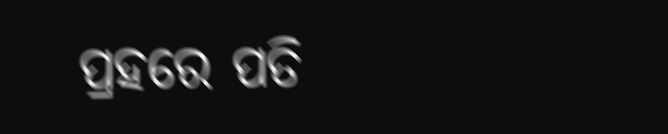ପ୍ରହରେ ପତି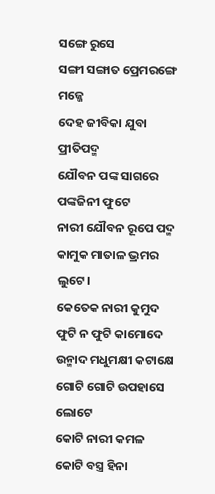ସଙ୍ଗେ ରୁସେ
ସଙ୍ଗୀ ସଙ୍ଗାତ ପ୍ରେମରଙ୍ଗେ ମଜ୍ଜେ
ଦେହ ଜୀବିକା ଯୁବା ପ୍ରୀତିପଦ୍ମ
ଯୌବନ ପଙ୍କ ସାଗରେ
ପଙ୍କଜିନୀ ଫୁଟେ
ନାରୀ ଯୌବନ ରୂପେ ପଦ୍ମ
କାମୁକ ମାତାଳ ଭ୍ରମର ଲୁଟେ।
କେତେକ ନାରୀ କୁମୁଦ
ଫୁଟି ନ ଫୁଟି କାମୋଦେ
ଉନ୍ମାଦ ମଧୁମକ୍ଷୀ କଟାକ୍ଷେ
ଗୋଟି ଗୋଟି ଉପହାସେ ଲୋଟେ
କୋଟି ନାରୀ କମଳ
କୋଟି ବସ୍ତ୍ର ହିନା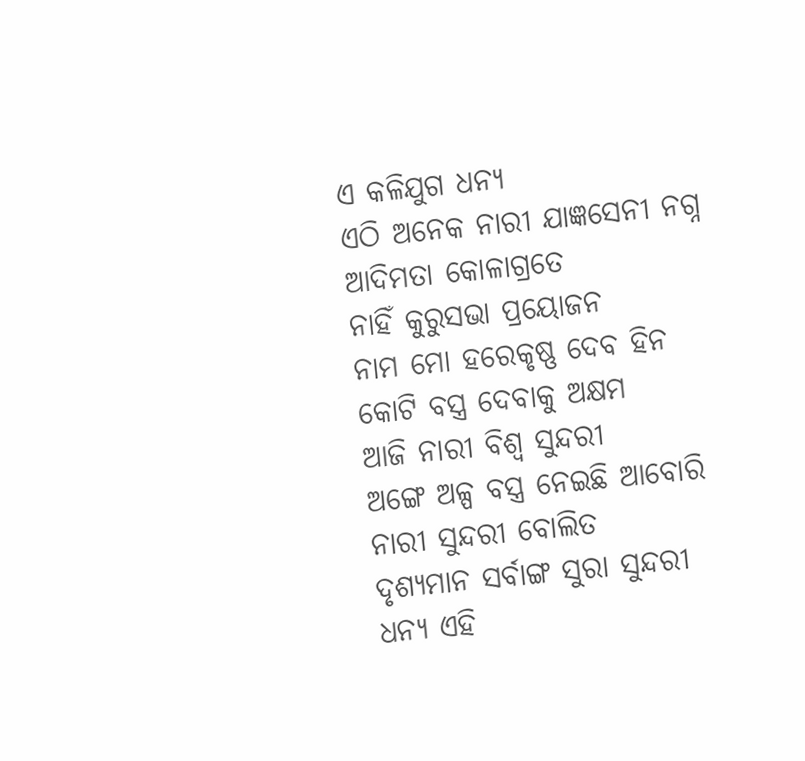ଏ କଳିଯୁଗ ଧନ୍ଯ
ଏଠି ଅନେକ ନାରୀ ଯାଜ୍ଞସେନୀ ନଗ୍ନ
ଆଦିମତା କୋଳାଗ୍ରତେ
ନାହିଁ କୁରୁସଭା ପ୍ରୟୋଜନ
ନାମ ମୋ ହରେକୃଷ୍ଣ ଦେବ ହିନ
କୋଟି ବସ୍ତ୍ର ଦେବାକୁ ଅକ୍ଷମ
ଆଜି ନାରୀ ବିଶ୍ବ ସୁନ୍ଦରୀ
ଅଙ୍ଗେ ଅଳ୍ପ ବସ୍ତ୍ର ନେଇଛି ଆବୋରି
ନାରୀ ସୁନ୍ଦରୀ ବୋଲିତ
ଦୃଶ୍ୟମାନ ସର୍ବାଙ୍ଗ ସୁରା ସୁନ୍ଦରୀ
ଧନ୍ୟ ଏହି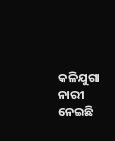କଳିଯୁଗା ନାରୀ
ନେଇଛି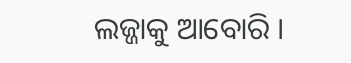ଲଜ୍ଜାକୁ ଆବୋରି ।